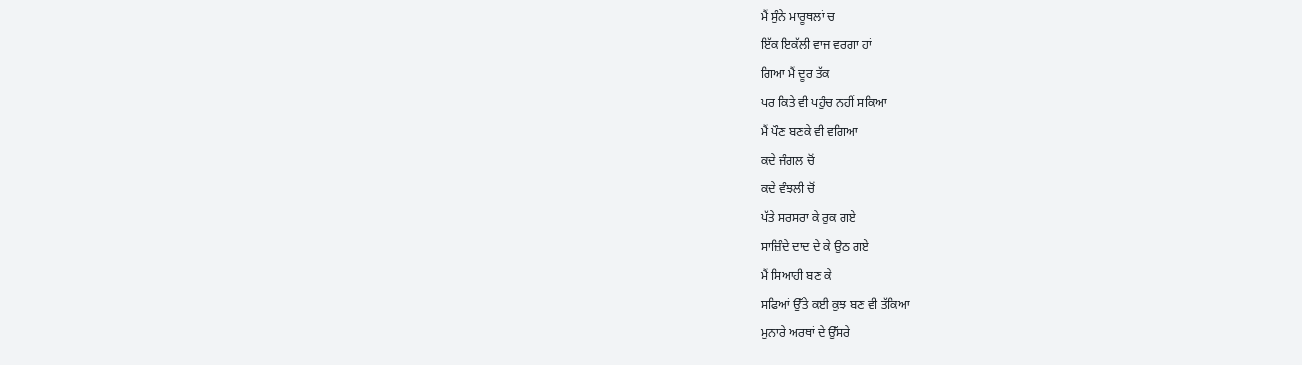ਮੈਂ ਸੁੰਨੇ ਮਾਰੂਥਲਾਂ ਚ
ਇੱਕ ਇਕੱਲੀ ਵਾਜ ਵਰਗਾ ਹਾਂ
ਗਿਆ ਮੈਂ ਦੂਰ ਤੱਕ
ਪਰ ਕਿਤੇ ਵੀ ਪਹੁੰਚ ਨਹੀਂ ਸਕਿਆ
ਮੈਂ ਪੌਣ ਬਣਕੇ ਵੀ ਵਗਿਆ
ਕਦੇ ਜੰਗਲ ਚੋਂ
ਕਦੇ ਵੰਝਲੀ ਚੋਂ
ਪੱਤੇ ਸਰਸਰਾ ਕੇ ਰੁਕ ਗਏ
ਸਾਜ਼ਿੰਦੇ ਦਾਦ ਦੇ ਕੇ ਉਠ ਗਏ
ਮੈਂ ਸਿਆਹੀ ਬਣ ਕੇ
ਸਫਿਆਂ ਉੱਤੇ ਕਈ ਕੁਝ ਬਣ ਵੀ ਤੱਕਿਆ
ਮੁਨਾਰੇ ਅਰਥਾਂ ਦੇ ਉੱਸਰੇ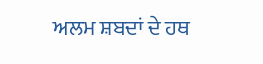ਅਲਮ ਸ਼ਬਦਾਂ ਦੇ ਹਥ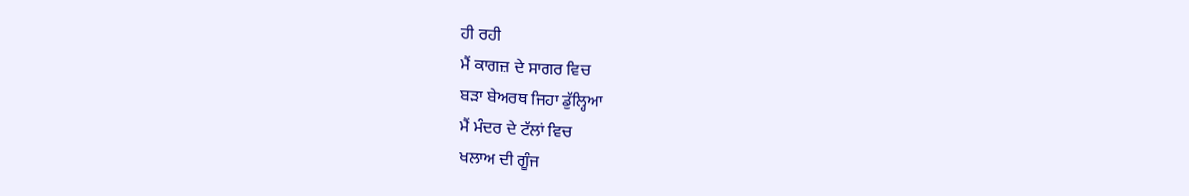ਹੀ ਰਹੀ
ਮੈਂ ਕਾਗਜ਼ ਦੇ ਸਾਗਰ ਵਿਚ
ਬੜਾ ਬੇਅਰਥ ਜਿਹਾ ਡੁੱਲ੍ਹਿਆ
ਮੈਂ ਮੰਦਰ ਦੇ ਟੱਲਾਂ ਵਿਚ
ਖਲਾਅ ਦੀ ਗੂੰਜ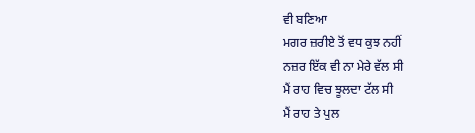ਵੀ ਬਣਿਆ
ਮਗਰ ਜ਼ਰੀਏ ਤੋਂ ਵਧ ਕੁਝ ਨਹੀਂ
ਨਜ਼ਰ ਇੱਕ ਵੀ ਨਾ ਮੇਰੇ ਵੱਲ ਸੀ
ਮੈਂ ਰਾਹ ਵਿਚ ਝੂਲਦਾ ਟੱਲ ਸੀ
ਮੈਂ ਰਾਹ ਤੇ ਪੁਲ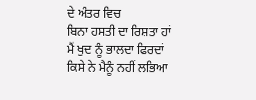ਦੇ ਅੰਤਰ ਵਿਚ
ਬਿਨਾ ਹਸਤੀ ਦਾ ਰਿਸ਼ਤਾ ਹਾਂ
ਮੈਂ ਖੁਦ ਨੂੰ ਭਾਲਦਾ ਫਿਰਦਾਂ
ਕਿਸੇ ਨੇ ਮੈਨੂੰ ਨਹੀਂ ਲਭਿਆ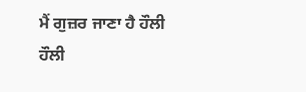ਮੈਂ ਗੁਜ਼ਰ ਜਾਣਾ ਹੈ ਹੌਲੀ ਹੌਲੀ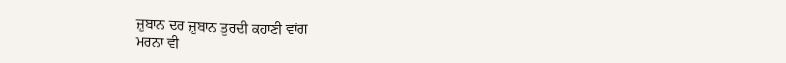ਜ਼ੁਬਾਨ ਦਰ ਜ਼ੁਬਾਨ ਤੁਰਦੀ ਕਹਾਣੀ ਵਾਂਗ
ਮਰਨਾ ਵੀ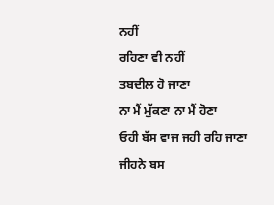ਨਹੀਂ
ਰਹਿਣਾ ਵੀ ਨਹੀਂ
ਤਬਦੀਲ ਹੋ ਜਾਣਾ
ਨਾ ਮੈਂ ਮੁੱਕਣਾ ਨਾ ਮੈਂ ਹੋਣਾ
ਓਹੀ ਬੱਸ ਵਾਜ ਜਹੀ ਰਹਿ ਜਾਣਾ
ਜੀਹਨੇ ਬਸ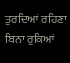ਤੁਰਦਿਆਂ ਰਹਿਣਾ ਬਿਨਾ ਰੁਕਿਆਂ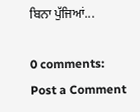ਬਿਨਾ ਪੁੱਜਿਆਂ...

0 comments:
Post a Comment